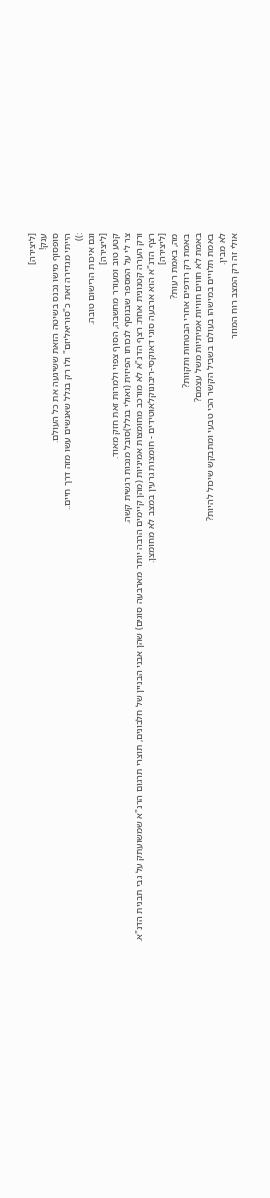[ליצירה]
ענק!
סופסוף מישו נכנס בשיטה הזאת ששיגעה את כל העולם.
הייתי מגדירה זאת כ"סוריאליזם" ולו רק בגלל שאנשים עשו מזה דרך חיים..
:))
וגם איכות הרישום טובה.
[ליצירה]
קטע טוב ומעורר מחשבה, הסוף צפוי ולמרות זאת חזק מאוד.
צר לי על המספר שבנוסף לנכותו הפיזית (ואולי בגלל)סובל מנכות רגשית קשה.
ורק הערה קטנונית אחת: רצף הדנ"א לא מורכב מחומצות אמיניות (מהן קיימים הרבה יותר מארבעה סוגים) שהן אבני הבניין של חלבונים, תוצרי תרגום הרנ"א שמשועתק על גבי תבנית הדנ"א.
רצף הדנ"א הוא ארבעה סוגי דאוקסי-ריבונוקלאוטידים - חומצות גרעין במצב לא מחומצן.
[ליצירה]
מה, באמת רעות?
באמת רק רודפים אחרי הבטחות ותקוות?
באמת לא חווים חוויות אמיתיות משל עצמם?
באמת תלויים במישהו בעולם בשביל הקשר הכי טבעי ומתבקש שיכול להיות?
לא מבין.
אולי זה רק המצב רוח המוזר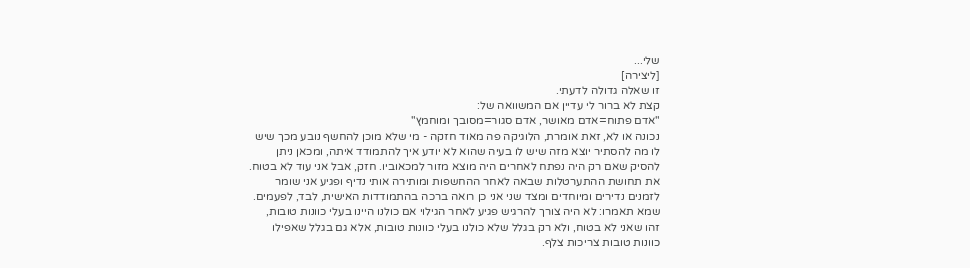שלי...
[ליצירה]
זו שאלה גדולה לדעתי.
קצת לא ברור לי עדיין אם המשוואה של:
"אדם פתוח=אדם מאושר, אדם סגור=מסובך ומוחמץ"
נכונה או לא, זאת אומרת, הלוגיקה פה מאוד חזקה - מי שלא מוכן להחשף נובע מכך שיש לו מה להסתיר יוצא מזה שיש לו בעיה שהוא לא יודע איך להתמודד איתה, ומכאן ניתן להסיק שאם רק היה נפתח לאחרים היה מוצא מזור למכאוביו. חזק, אבל אני עוד לא בטוח.
את תחושת ההתערטלות שבאה לאחר ההחשפות ומותירה אותי נדיף ופגיע אני שומר לזמנים נדירים ומיוחדים ומצד שני אני כן רואה ברכה בהתמודדות האישית, לבד, לפעמים.
שמא תאמרו: לא היה צורך להרגיש פגיע לאחר הגילוי אם כולנו היינו בעלי כוונות טובות,
זהו שאני לא בטוח, ולא רק בגלל שלא כולנו בעלי כוונות טובות, אלא גם בגלל שאפילו כוונות טובות צריכות צלף.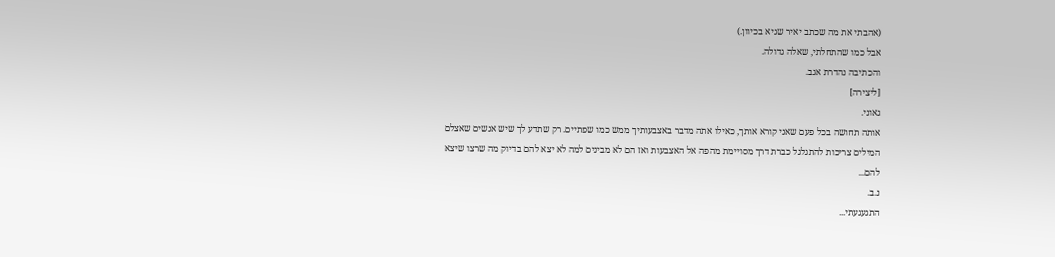(אהבתי את מה שכתב יאיר שגיא בכיוון.)
אבל כמו שהתחלתי, שאלה גדולה.
והכתיבה נהדרת אגב.
[ליצירה]
גאוני.
אותה תחושה בכל פעם שאני קורא אותך, כאילו אתה מדבר באצבעותיך ממש כמו שפתיים. רק שתדע לך שיש אנשים שאצלם המילים צריכות להתגלגל כברת דרך מסויימת מהפה אל האצבעות ואז הם לא מבינים למה לא יצא להם בדיוק מה שרצו שיצא להם...
נ.ב.
התגעגעתי...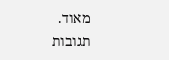מאוד.
תגובות